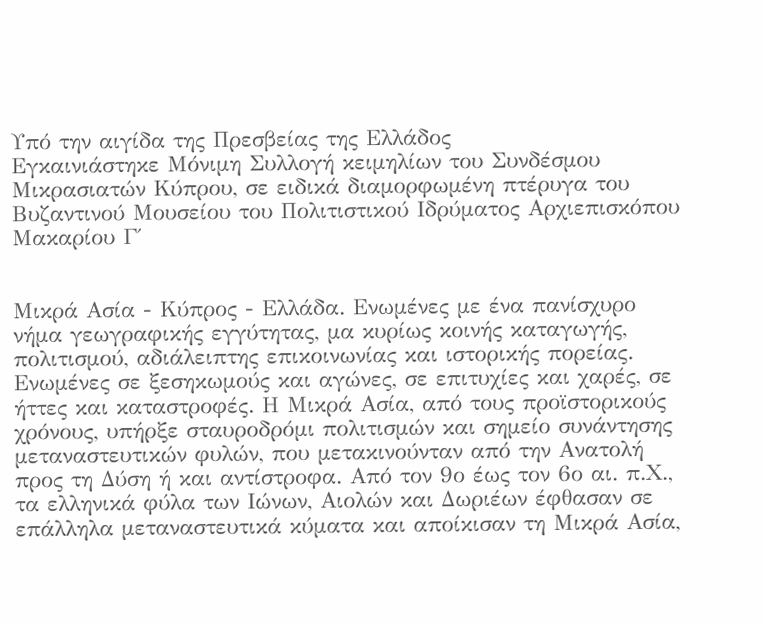Υπό την αιγίδα της Πρεσβείας της Ελλάδος
Εγκαινιάστηκε Μόνιμη Συλλογή κειμηλίων του Συνδέσμου Μικρασιατών Κύπρου, σε ειδικά διαμορφωμένη πτέρυγα του Βυζαντινού Μουσείου του Πολιτιστικού Ιδρύματος Αρχιεπισκόπου Μακαρίου Γ΄


Μικρά Ασία - Κύπρος - Ελλάδα. Ενωμένες με ένα πανίσχυρο νήμα γεωγραφικής εγγύτητας, μα κυρίως κοινής καταγωγής, πολιτισμού, αδιάλειπτης επικοινωνίας και ιστορικής πορείας. Ενωμένες σε ξεσηκωμούς και αγώνες, σε επιτυχίες και χαρές, σε ήττες και καταστροφές. Η Μικρά Ασία, από τους προϊστορικούς χρόνους, υπήρξε σταυροδρόμι πολιτισμών και σημείο συνάντησης μεταναστευτικών φυλών, που μετακινούνταν από την Ανατολή προς τη Δύση ή και αντίστροφα. Από τον 9ο έως τον 6ο αι. π.Χ., τα ελληνικά φύλα των Ιώνων, Αιολών και Δωριέων έφθασαν σε επάλληλα μεταναστευτικά κύματα και αποίκισαν τη Μικρά Ασία,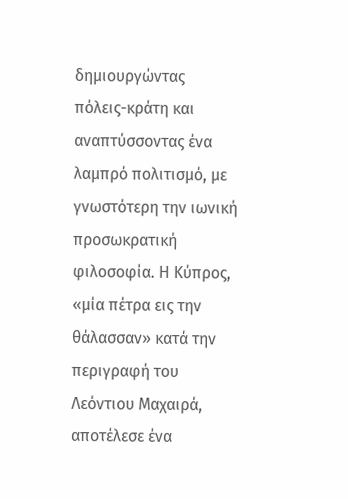δημιουργώντας πόλεις-κράτη και αναπτύσσοντας ένα λαμπρό πολιτισμό, με γνωστότερη την ιωνική προσωκρατική φιλοσοφία. Η Κύπρος, «μία πέτρα εις την θάλασσαν» κατά την περιγραφή του Λεόντιου Μαχαιρά, αποτέλεσε ένα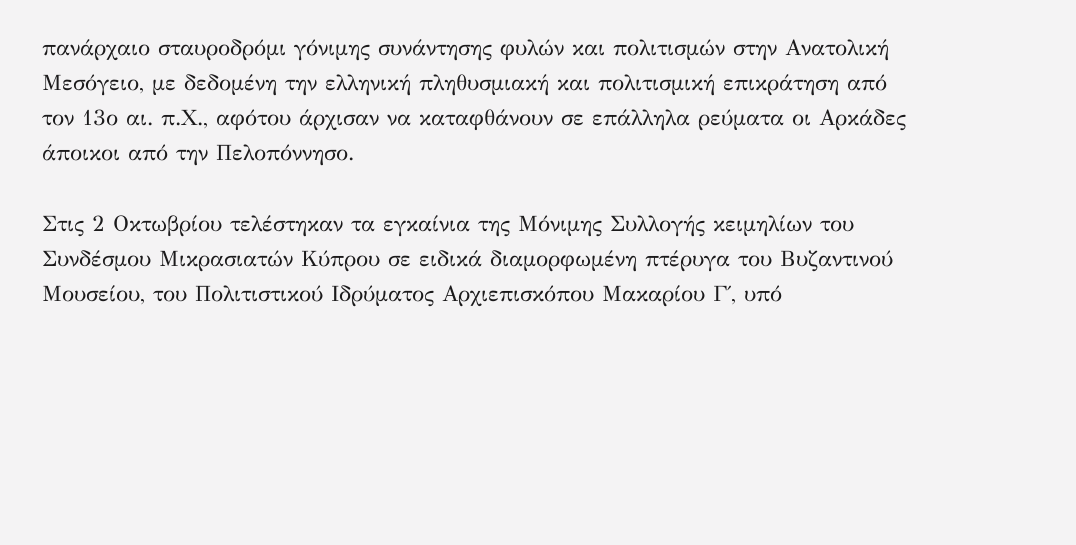πανάρχαιο σταυροδρόμι γόνιμης συνάντησης φυλών και πολιτισμών στην Ανατολική Μεσόγειο, με δεδομένη την ελληνική πληθυσμιακή και πολιτισμική επικράτηση από τον 13ο αι. π.Χ., αφότου άρχισαν να καταφθάνουν σε επάλληλα ρεύματα οι Αρκάδες άποικοι από την Πελοπόννησο.

Στις 2 Οκτωβρίου τελέστηκαν τα εγκαίνια της Μόνιμης Συλλογής κειμηλίων του Συνδέσμου Μικρασιατών Κύπρου σε ειδικά διαμορφωμένη πτέρυγα του Βυζαντινού Μουσείου, του Πολιτιστικού Ιδρύματος Αρχιεπισκόπου Μακαρίου Γ΄, υπό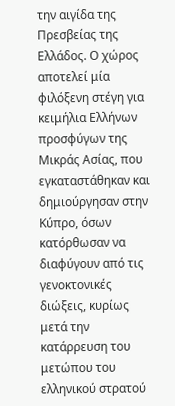την αιγίδα της Πρεσβείας της Ελλάδος. Ο χώρος αποτελεί μία φιλόξενη στέγη για κειμήλια Ελλήνων προσφύγων της Μικράς Ασίας, που εγκαταστάθηκαν και δημιούργησαν στην Κύπρο, όσων κατόρθωσαν να διαφύγουν από τις γενοκτονικές διώξεις, κυρίως μετά την κατάρρευση του μετώπου του ελληνικού στρατού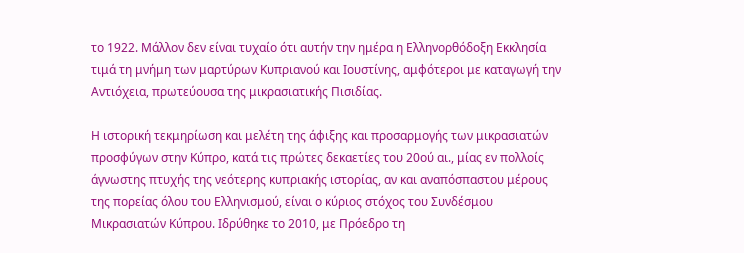το 1922. Μάλλον δεν είναι τυχαίο ότι αυτήν την ημέρα η Ελληνορθόδοξη Εκκλησία τιμά τη μνήμη των μαρτύρων Κυπριανού και Ιουστίνης, αμφότεροι με καταγωγή την Αντιόχεια, πρωτεύουσα της μικρασιατικής Πισιδίας.

Η ιστορική τεκμηρίωση και μελέτη της άφιξης και προσαρμογής των μικρασιατών προσφύγων στην Κύπρο, κατά τις πρώτες δεκαετίες του 20ού αι., μίας εν πολλοίς άγνωστης πτυχής της νεότερης κυπριακής ιστορίας, αν και αναπόσπαστου μέρους της πορείας όλου του Ελληνισμού, είναι ο κύριος στόχος του Συνδέσμου Μικρασιατών Κύπρου. Ιδρύθηκε το 2010, με Πρόεδρο τη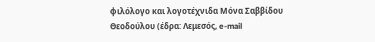φιλόλογο και λογοτέχνιδα Μόνα Σαββίδου Θεοδούλου (έδρα: Λεμεσός, e-mail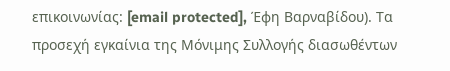επικοινωνίας: [email protected], Έφη Βαρναβίδου). Τα προσεχή εγκαίνια της Μόνιμης Συλλογής διασωθέντων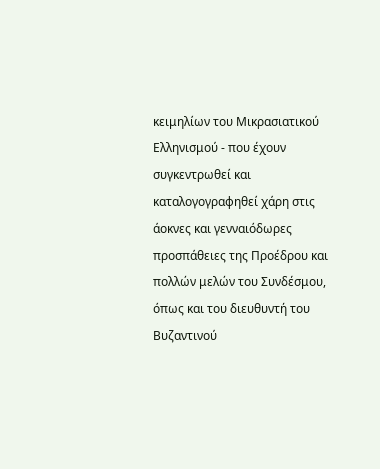κειμηλίων του Μικρασιατικού Ελληνισμού - που έχουν συγκεντρωθεί και καταλογογραφηθεί χάρη στις άοκνες και γενναιόδωρες προσπάθειες της Προέδρου και πολλών μελών του Συνδέσμου, όπως και του διευθυντή του Βυζαντινού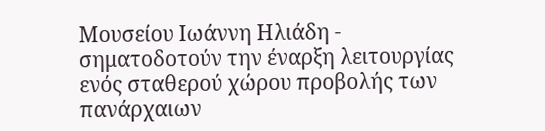Μουσείου Ιωάννη Ηλιάδη - σηματοδοτούν την έναρξη λειτουργίας ενός σταθερού χώρου προβολής των πανάρχαιων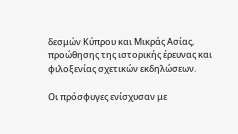δεσμών Κύπρου και Μικράς Ασίας, προώθησης της ιστορικής έρευνας και φιλοξενίας σχετικών εκδηλώσεων.

Οι πρόσφυγες ενίσχυσαν με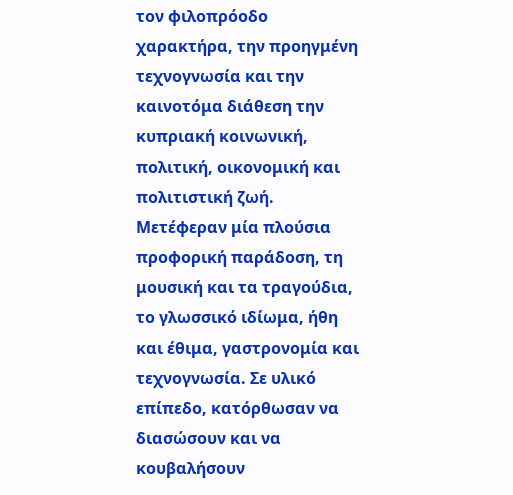τον φιλοπρόοδο χαρακτήρα, την προηγμένη τεχνογνωσία και την καινοτόμα διάθεση την κυπριακή κοινωνική, πολιτική, οικονομική και πολιτιστική ζωή. Μετέφεραν μία πλούσια προφορική παράδοση, τη μουσική και τα τραγούδια, το γλωσσικό ιδίωμα, ήθη και έθιμα, γαστρονομία και τεχνογνωσία. Σε υλικό επίπεδο, κατόρθωσαν να διασώσουν και να κουβαλήσουν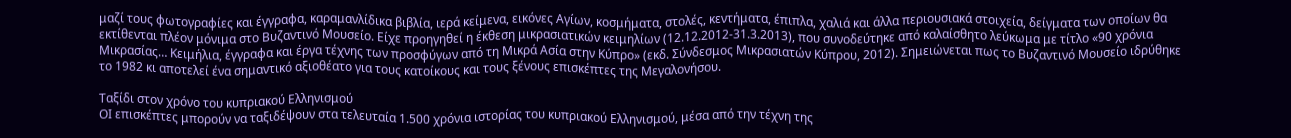μαζί τους φωτογραφίες και έγγραφα, καραμανλίδικα βιβλία, ιερά κείμενα, εικόνες Αγίων, κοσμήματα, στολές, κεντήματα, έπιπλα, χαλιά και άλλα περιουσιακά στοιχεία, δείγματα των οποίων θα εκτίθενται πλέον μόνιμα στο Βυζαντινό Μουσείο. Είχε προηγηθεί η έκθεση μικρασιατικών κειμηλίων (12.12.2012-31.3.2013), που συνοδεύτηκε από καλαίσθητο λεύκωμα με τίτλο «90 χρόνια Μικρασίας… Κειμήλια, έγγραφα και έργα τέχνης των προσφύγων από τη Μικρά Ασία στην Κύπρο» (εκδ. Σύνδεσμος Μικρασιατών Κύπρου, 2012). Σημειώνεται πως το Βυζαντινό Μουσείο ιδρύθηκε το 1982 κι αποτελεί ένα σημαντικό αξιοθέατο για τους κατοίκους και τους ξένους επισκέπτες της Μεγαλονήσου.

Ταξίδι στον χρόνο του κυπριακού Ελληνισμού
ΟΙ επισκέπτες μπορούν να ταξιδέψουν στα τελευταία 1.500 χρόνια ιστορίας του κυπριακού Ελληνισμού, μέσα από την τέχνη της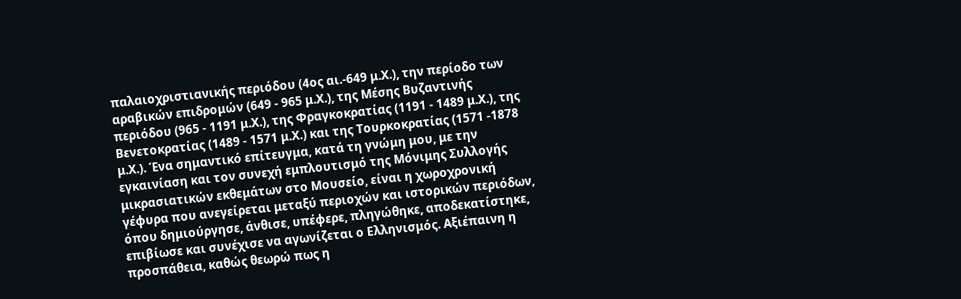παλαιοχριστιανικής περιόδου (4ος αι.-649 μ.Χ.), την περίοδο των αραβικών επιδρομών (649 - 965 μ.Χ.), της Μέσης Βυζαντινής περιόδου (965 - 1191 μ.Χ.), της Φραγκοκρατίας (1191 - 1489 μ.Χ.), της Βενετοκρατίας (1489 - 1571 μ.Χ.) και της Τουρκοκρατίας (1571 -1878 μ.Χ.). Ένα σημαντικό επίτευγμα, κατά τη γνώμη μου, με την εγκαινίαση και τον συνεχή εμπλουτισμό της Μόνιμης Συλλογής μικρασιατικών εκθεμάτων στο Μουσείο, είναι η χωροχρονική γέφυρα που ανεγείρεται μεταξύ περιοχών και ιστορικών περιόδων, όπου δημιούργησε, άνθισε, υπέφερε, πληγώθηκε, αποδεκατίστηκε, επιβίωσε και συνέχισε να αγωνίζεται ο Ελληνισμός. Αξιέπαινη η προσπάθεια, καθώς θεωρώ πως η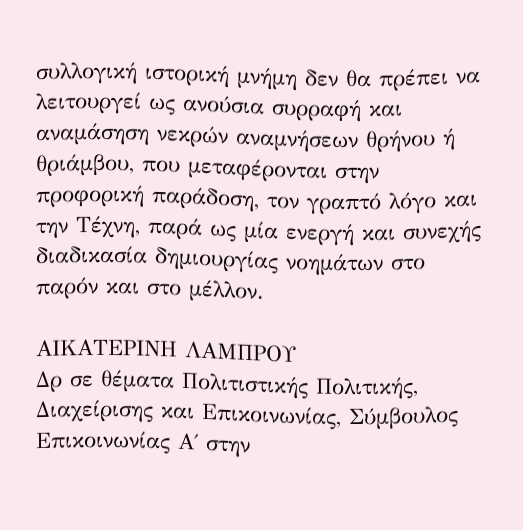συλλογική ιστορική μνήμη δεν θα πρέπει να λειτουργεί ως ανούσια συρραφή και αναμάσηση νεκρών αναμνήσεων θρήνου ή θριάμβου, που μεταφέρονται στην προφορική παράδοση, τον γραπτό λόγο και την Τέχνη, παρά ως μία ενεργή και συνεχής διαδικασία δημιουργίας νοημάτων στο παρόν και στο μέλλον.

ΑΙΚΑΤΕΡΙΝΗ ΛΑΜΠΡΟΥ
Δρ σε θέματα Πολιτιστικής Πολιτικής, Διαχείρισης και Επικοινωνίας, Σύμβουλος Επικοινωνίας Α΄ στην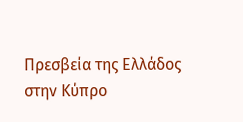Πρεσβεία της Ελλάδος στην Κύπρο